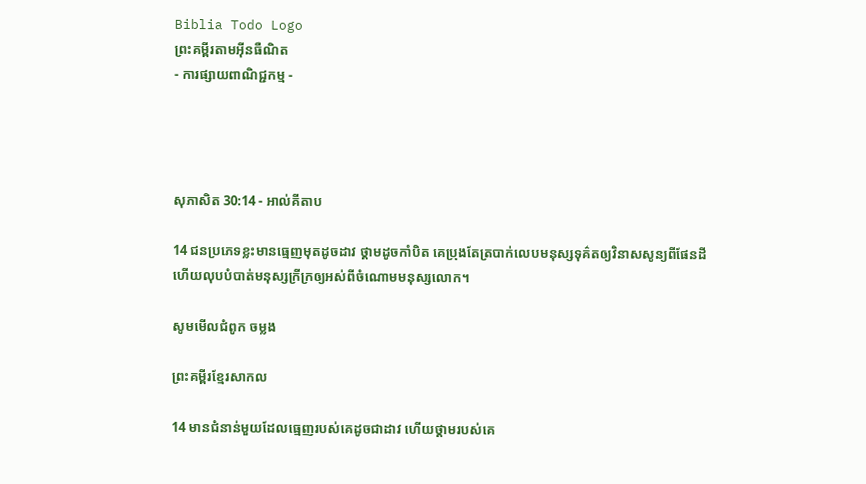Biblia Todo Logo
ព្រះគម្ពីរតាមអ៊ីនធឺណិត
- ការផ្សាយពាណិជ្ជកម្ម -




សុភា‌សិត 30:14 - អាល់គីតាប

14 ជនប្រភេទខ្លះមានធ្មេញមុតដូចដាវ ថ្គាមដូចកាំបិត គេប្រុងតែត្របាក់លេបមនុស្សទុគ៌តឲ្យវិនាសសូន្យពីផែនដី ហើយលុបបំបាត់មនុស្សក្រីក្រឲ្យអស់ពីចំណោមមនុស្សលោក។

សូមមើលជំពូក ចម្លង

ព្រះគម្ពីរខ្មែរសាកល

14 មានជំនាន់មួយដែលធ្មេញរបស់គេដូចជាដាវ ហើយថ្គាមរបស់គេ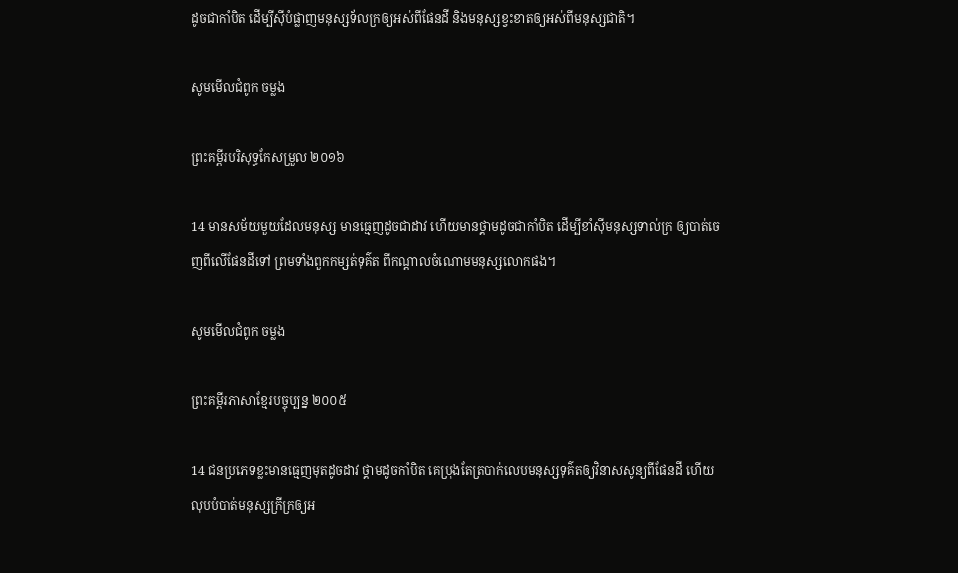ដូចជាកាំបិត ដើម្បីស៊ីបំផ្លាញមនុស្សទ័លក្រឲ្យអស់ពីផែនដី និងមនុស្សខ្វះខាតឲ្យអស់ពីមនុស្សជាតិ។

សូមមើលជំពូក ចម្លង

ព្រះគម្ពីរបរិសុទ្ធកែសម្រួល ២០១៦

14 មានសម័យមួយដែលមនុស្ស មានធ្មេញដូចជាដាវ ហើយមានថ្គាមដូចជាកាំបិត ដើម្បីខាំស៊ីមនុស្សទាល់ក្រ ឲ្យបាត់ចេញពីលើផែនដីទៅ ព្រមទាំងពួកកម្សត់ទុគ៌ត ពីកណ្ដាលចំណោមមនុស្សលោកផង។

សូមមើលជំពូក ចម្លង

ព្រះគម្ពីរភាសាខ្មែរបច្ចុប្បន្ន ២០០៥

14 ជនប្រភេទខ្លះមានធ្មេញមុតដូចដាវ ថ្គាមដូចកាំបិត គេប្រុងតែត្របាក់លេបមនុស្សទុគ៌តឲ្យវិនាសសូន្យពីផែនដី ហើយលុបបំបាត់មនុស្សក្រីក្រឲ្យអ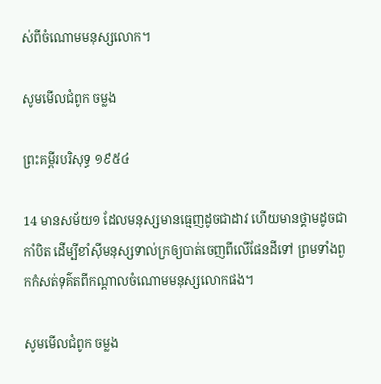ស់ពីចំណោមមនុស្សលោក។

សូមមើលជំពូក ចម្លង

ព្រះគម្ពីរបរិសុទ្ធ ១៩៥៤

14 មានសម័យ១ ដែលមនុស្សមានធ្មេញដូចជាដាវ ហើយមានថ្គាមដូចជាកាំបិត ដើម្បីខាំស៊ីមនុស្សទាល់ក្រឲ្យបាត់ចេញពីលើផែនដីទៅ ព្រមទាំងពួកកំសត់ទុគ៌តពីកណ្តាលចំណោមមនុស្សលោកផង។

សូមមើលជំពូក ចម្លង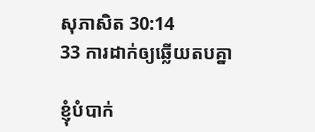សុភា‌សិត 30:14
33 ការដាក់ឲ្យឆ្លើយតបគ្នា

ខ្ញុំបំបាក់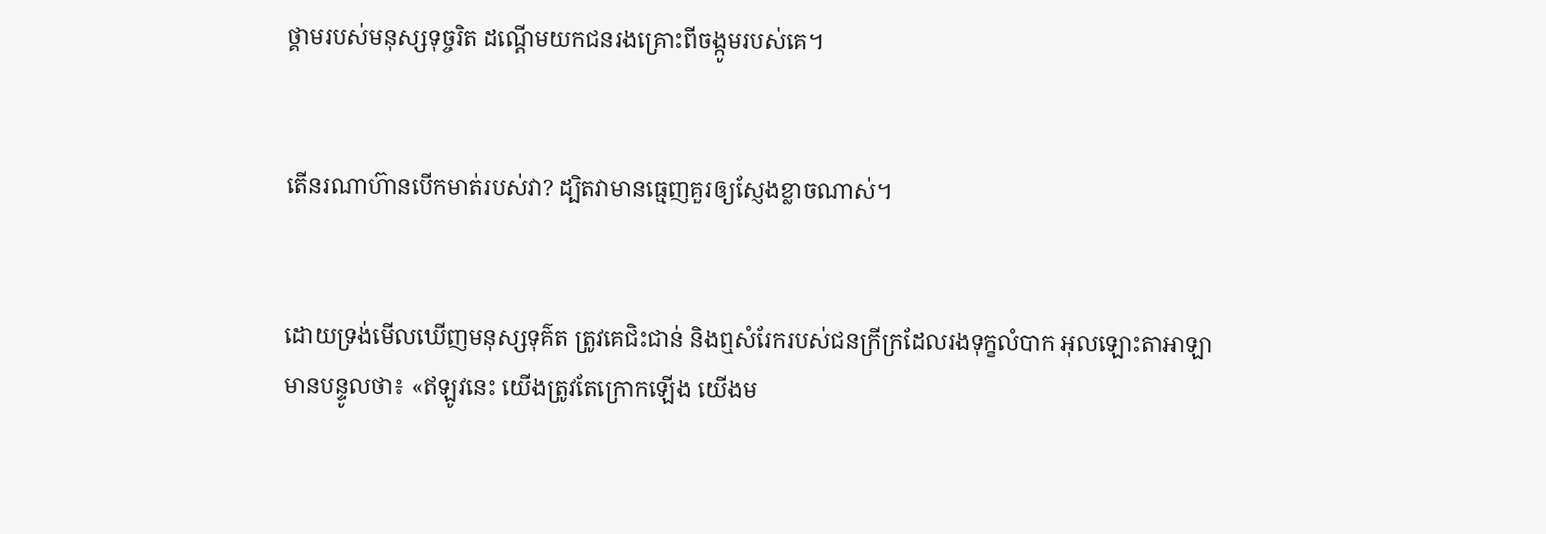ថ្គាមរបស់មនុស្សទុច្ចរិត ដណ្ដើមយកជនរងគ្រោះពីចង្កូមរបស់គេ។


តើនរណាហ៊ានបើកមាត់របស់វា? ដ្បិតវាមានធ្មេញគួរឲ្យស្ញែងខ្លាចណាស់។


ដោយទ្រង់មើលឃើញមនុស្សទុគ៌ត ត្រូវគេជិះ‌ជាន់ និងឮសំរែករបស់ជនក្រីក្រដែលរងទុក្ខលំបាក អុលឡោះ‌តាអាឡាមានបន្ទូលថា៖ «ឥឡូវនេះ យើងត្រូវតែក្រោកឡើង យើងម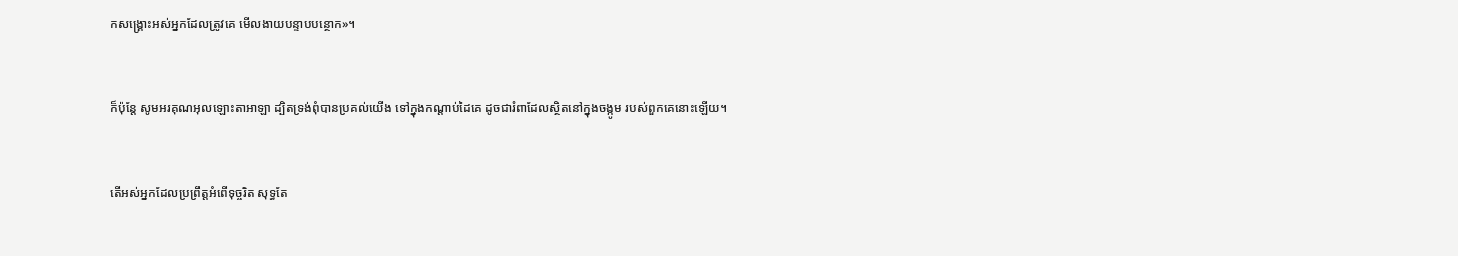កសង្គ្រោះអស់អ្នកដែលត្រូវគេ មើល‌ងាយបន្ទាបបន្ថោក»។


ក៏ប៉ុន្តែ សូមអរគុណអុលឡោះ‌តាអាឡា ដ្បិតទ្រង់ពុំបានប្រគល់យើង ទៅក្នុងកណ្ដាប់ដៃគេ ដូចជារំពាដែលស្ថិតនៅក្នុងចង្កូម របស់ពួកគេនោះឡើយ។


តើអស់អ្នកដែលប្រព្រឹត្តអំពើទុច្ចរិត សុទ្ធតែ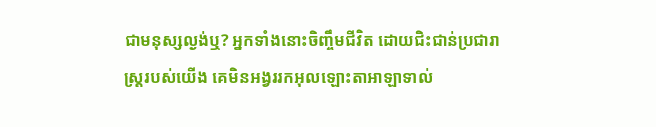ជាមនុស្សល្ងង់ឬ? អ្នកទាំងនោះចិញ្ចឹមជីវិត ដោយជិះ‌ជាន់ប្រជា‌រាស្ត្ររបស់យើង គេមិនអង្វររកអុលឡោះ‌តាអាឡាទាល់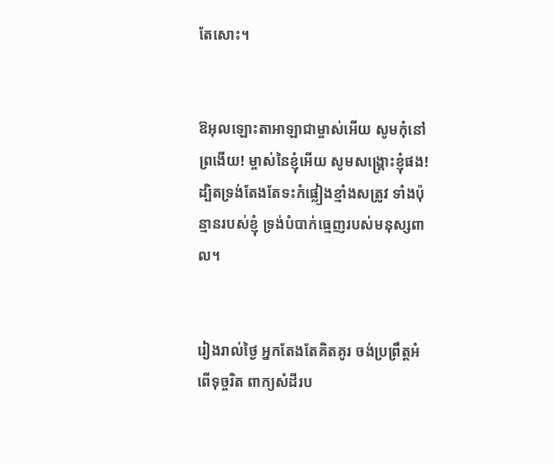តែសោះ។


ឱអុលឡោះ‌តាអាឡាជាម្ចាស់អើយ សូមកុំនៅព្រងើយ! ម្ចាស់នៃខ្ញុំអើយ សូមសង្គ្រោះខ្ញុំផង! ដ្បិតទ្រង់តែងតែទះកំផ្លៀងខ្មាំងសត្រូវ ទាំងប៉ុន្មានរបស់ខ្ញុំ ទ្រង់បំបាក់ធ្មេញរបស់មនុស្សពាល។


រៀងរាល់ថ្ងៃ អ្នកតែងតែគិត‌គូរ ចង់ប្រព្រឹត្តអំពើទុច្ចរិត ពាក្យសំដីរប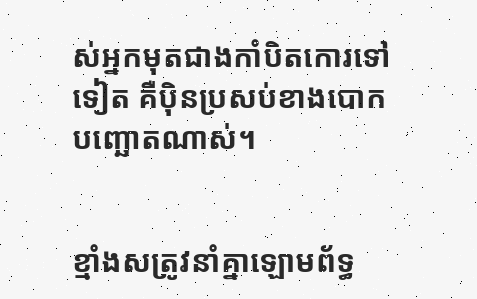ស់អ្នកមុតជាងកាំបិតកោរទៅទៀត គឺប៉ិន‌ប្រសប់ខាងបោកបញ្ឆោតណាស់។


ខ្មាំងសត្រូវនាំគ្នាឡោម‌ព័ទ្ធ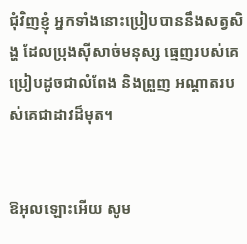ជុំ‌វិញខ្ញុំ អ្នកទាំងនោះប្រៀបបាននឹងសត្វសិង្ហ ដែលប្រុងស៊ីសាច់មនុស្ស ធ្មេញរបស់គេប្រៀបដូចជាលំពែង និងព្រួញ អណ្ដាតរបស់គេជាដាវដ៏មុត។


ឱអុលឡោះអើយ សូម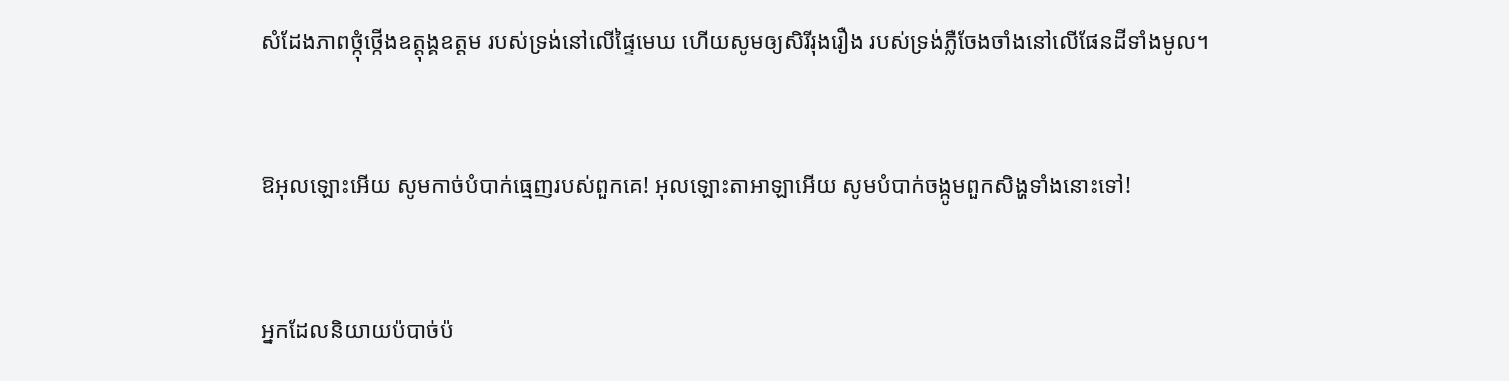សំដែងភាពថ្កុំ‌ថ្កើងឧត្តុង្គ‌ឧត្ដម របស់ទ្រង់នៅលើផ្ទៃមេឃ ហើយសូមឲ្យសិរី‌រុង‌រឿង របស់ទ្រង់ភ្លឺចែងចាំងនៅលើផែនដីទាំងមូល។


ឱអុលឡោះអើយ សូមកាច់បំបាក់ធ្មេញរបស់ពួកគេ! អុលឡោះ‌តាអាឡាអើយ សូមបំបាក់ចង្កូមពួកសិង្ហទាំងនោះទៅ!


អ្នកដែលនិយាយប៉បាច់‌ប៉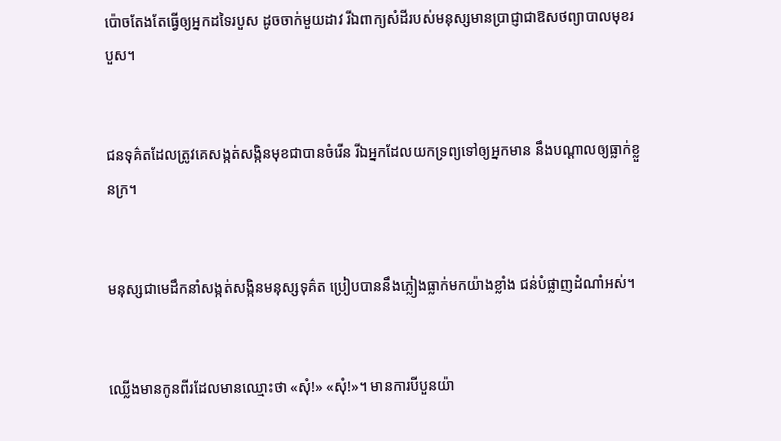ប៉ោចតែងតែធ្វើឲ្យអ្នកដទៃរបួស ដូចចាក់មួយដាវ រីឯពាក្យសំដីរបស់មនុស្សមានប្រាជ្ញាជាឱសថព្យាបាលមុខរបួស។


ជនទុគ៌តដែលត្រូវគេសង្កត់‌សង្កិនមុខជាបានចំរើន រីឯអ្នកដែលយកទ្រព្យទៅឲ្យអ្នកមាន នឹងបណ្ដាលឲ្យធ្លាក់ខ្លួនក្រ។


មនុស្សជាមេដឹកនាំសង្កត់‌សង្កិនមនុស្សទុគ៌ត ប្រៀបបាននឹងភ្លៀងធ្លាក់មកយ៉ាងខ្លាំង ជន់បំផ្លាញដំណាំអស់។


ឈ្លើងមានកូនពីរដែលមានឈ្មោះថា «សុំ!» «សុំ!»។ មានការបីបួនយ៉ា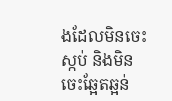ងដែលមិនចេះស្កប់ និងមិនចេះឆ្អែត‌ឆ្អន់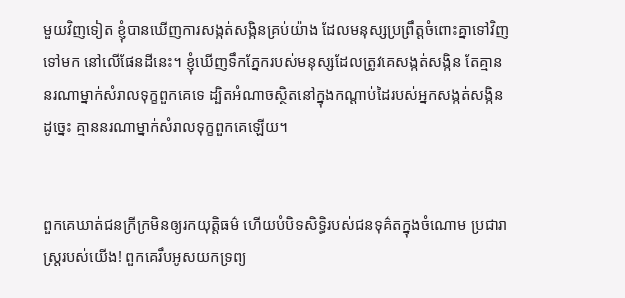មួយវិញទៀត ខ្ញុំបានឃើញការសង្កត់‌សង្កិនគ្រប់យ៉ាង ដែលមនុស្សប្រព្រឹត្តចំពោះគ្នាទៅវិញទៅមក នៅលើផែនដីនេះ។ ខ្ញុំឃើញទឹកភ្នែករបស់មនុស្សដែលត្រូវគេសង្កត់‌សង្កិន តែគ្មាននរណាម្នាក់សំរាលទុក្ខពួកគេទេ ដ្បិតអំណាចស្ថិតនៅក្នុងកណ្ដាប់ដៃរបស់អ្នកសង្កត់‌សង្កិន ដូច្នេះ គ្មាននរណាម្នាក់សំរាលទុក្ខពួកគេឡើយ។


ពួកគេឃាត់ជនក្រីក្រមិនឲ្យរកយុត្តិធម៌ ហើយបំបិទសិទ្ធិរបស់ជនទុគ៌តក្នុងចំណោម ប្រជា‌រាស្ត្ររបស់យើង! ពួកគេរឹបអូសយកទ្រព្យ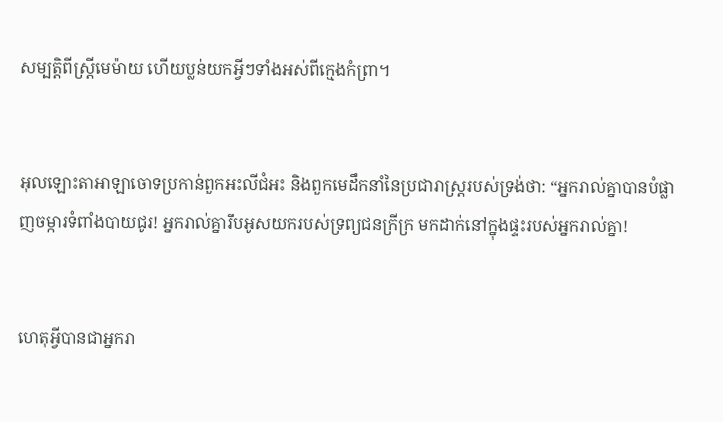សម្បត្តិពីស្ត្រីមេម៉ាយ ហើយប្លន់យកអ្វីៗទាំងអស់ពីក្មេងកំព្រា។


អុលឡោះ‌តាអាឡាចោទប្រកាន់ពួកអះលី‌ជំអះ និងពួកមេដឹកនាំនៃប្រជា‌រាស្ត្ររបស់ទ្រង់ថា: “អ្នករាល់គ្នាបានបំផ្លាញចម្ការទំពាំង‌បាយ‌ជូរ! អ្នករាល់គ្នារឹបអូសយករបស់ទ្រព្យជនក្រីក្រ មកដាក់នៅក្នុងផ្ទះរបស់អ្នករាល់គ្នា!


ហេតុអ្វីបានជាអ្នករា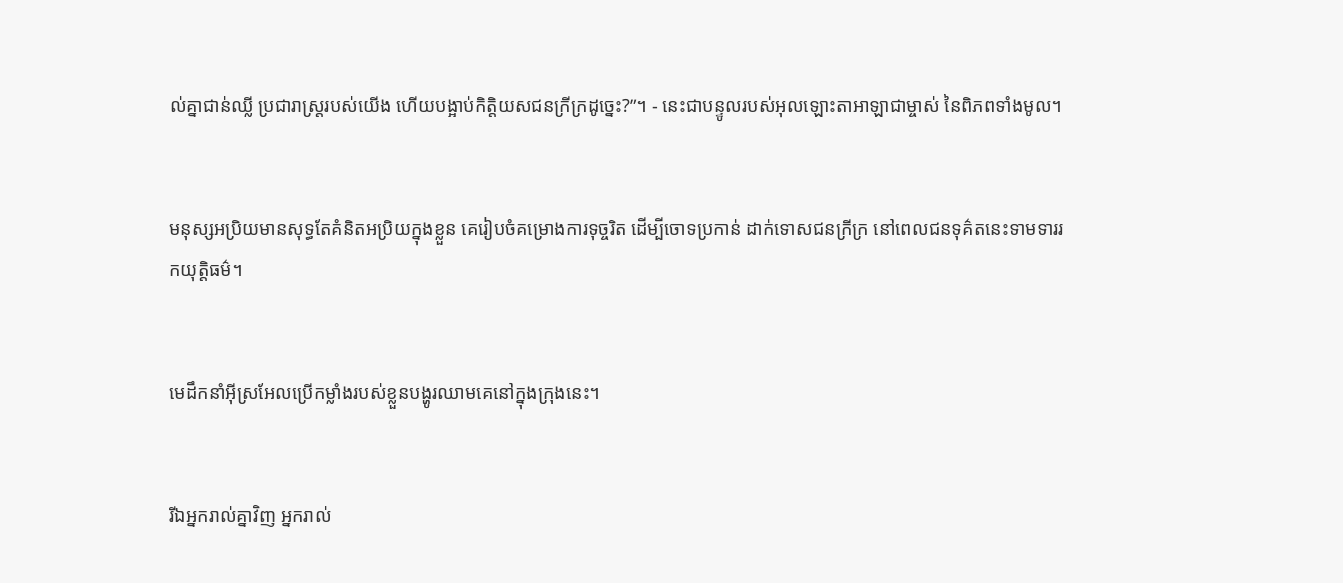ល់គ្នាជាន់ឈ្លី ប្រជា‌រាស្ត្ររបស់យើង ហើយបង្អាប់កិត្តិយសជនក្រីក្រដូច្នេះ?”។ - នេះជាបន្ទូលរបស់អុលឡោះ‌តាអាឡាជាម្ចាស់ នៃពិភពទាំងមូល។


មនុស្សអប្រិយមានសុទ្ធតែគំនិតអប្រិយក្នុងខ្លួន គេរៀបចំគម្រោង‌ការទុច្ចរិត ដើម្បីចោទប្រកាន់ ដាក់ទោសជនក្រីក្រ នៅពេលជនទុគ៌តនេះទាម‌ទាររកយុត្តិធម៌។


មេដឹកនាំអ៊ីស្រ‌អែលប្រើកម្លាំងរបស់ខ្លួនបង្ហូរឈាមគេនៅក្នុងក្រុងនេះ។


រីឯអ្នករាល់គ្នាវិញ អ្នករាល់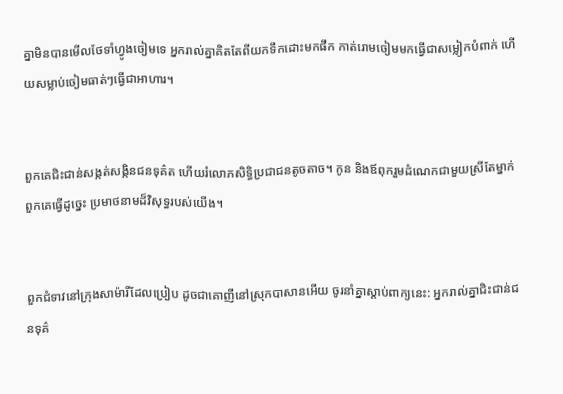គ្នាមិនបានមើលថែទាំហ្វូងចៀមទេ អ្នករាល់គ្នាគិតតែពីយកទឹកដោះមកផឹក កាត់រោមចៀមមកធ្វើជាសម្លៀក‌បំពាក់ ហើយសម្លាប់ចៀមធាត់ៗធ្វើជាអាហារ។


ពួកគេជិះ‌ជាន់សង្កត់‌សង្កិនជនទុគ៌ត ហើយរំលោភសិទ្ធិប្រជា‌ជនតូច‌តាច។ កូន និងឪពុករួមដំណេកជាមួយស្រីតែម្នាក់ ពួកគេធ្វើដូច្នេះ ប្រមាថនាមដ៏‌វិសុទ្ធរបស់យើង។


ពួកជំទាវនៅក្រុងសាម៉ារីដែលប្រៀប ដូចជាគោញីនៅស្រុកបាសានអើយ ចូរនាំគ្នាស្ដាប់ពាក្យនេះ: អ្នករាល់គ្នាជិះ‌ជាន់ជនទុគ៌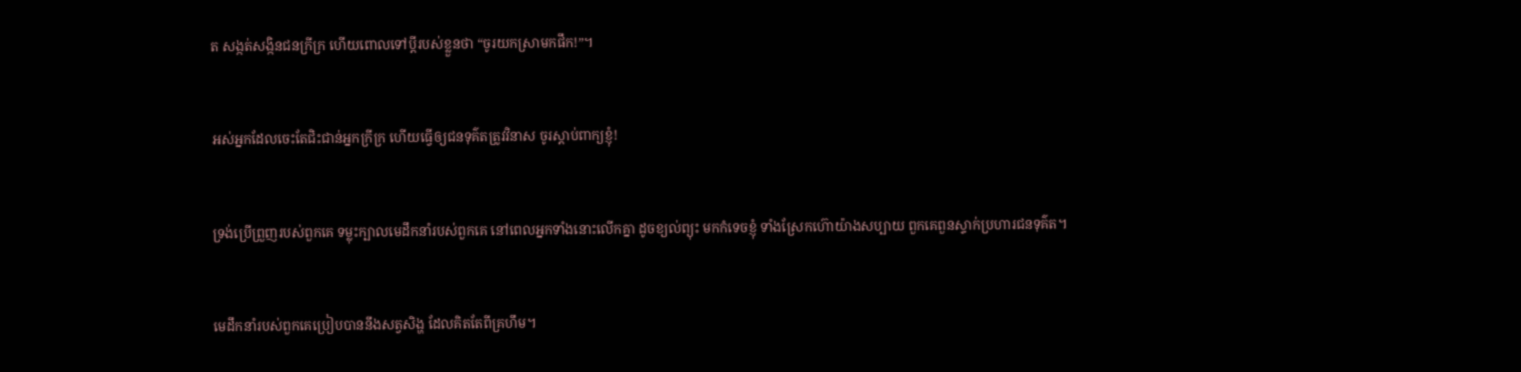ត សង្កត់‌សង្កិនជនក្រីក្រ ហើយពោលទៅប្ដីរបស់ខ្លួនថា “ចូរយកស្រាមកផឹក!”។


អស់អ្នកដែលចេះតែជិះ‌ជាន់អ្នកក្រីក្រ ហើយធ្វើឲ្យជនទុគ៌តត្រូវវិនាស ចូរស្ដាប់ពាក្យខ្ញុំ!


ទ្រង់ប្រើព្រួញរបស់ពួកគេ ទម្លុះក្បាលមេដឹកនាំរបស់ពួកគេ នៅពេលអ្នកទាំងនោះលើកគ្នា ដូចខ្យល់ព្យុះ មកកំទេចខ្ញុំ ទាំងស្រែកហ៊ោយ៉ាងសប្បាយ ពួកគេពួនស្ទាក់ប្រហារជនទុគ៌ត។


មេដឹកនាំរបស់ពួកគេប្រៀបបាននឹងសត្វសិង្ហ ដែលគិតតែពីគ្រហឹម។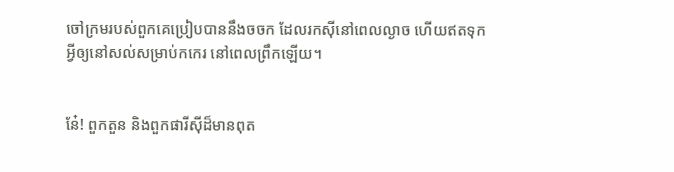ចៅ‌ក្រមរបស់ពួកគេប្រៀបបាននឹងចចក ដែលរកស៊ីនៅពេលល្ងាច ហើយឥតទុកអ្វីឲ្យនៅសល់សម្រាប់កកេរ នៅពេលព្រឹកឡើយ។


នែ៎! ពួកតួន និងពួកផារីស៊ីដ៏មានពុត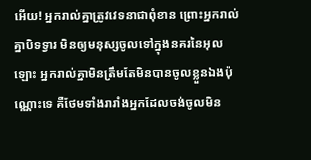អើយ! អ្នករាល់គ្នាត្រូវវេទនាជាពុំ‌ខាន ព្រោះអ្នករាល់គ្នាបិទទ្វារ មិនឲ្យមនុស្សចូលទៅក្នុងនគរនៃអុលឡោះ អ្នករាល់គ្នាមិនត្រឹមតែមិនបានចូលខ្លួនឯងប៉ុណ្ណោះទេ គឺថែមទាំងរា‌រាំងអ្នកដែលចង់ចូលមិន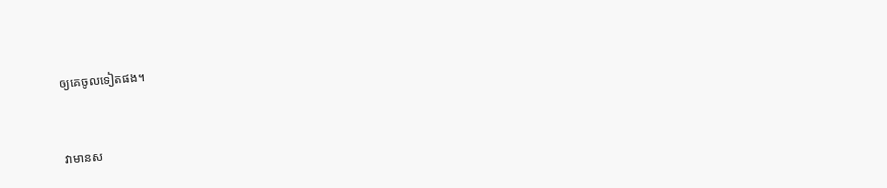ឲ្យគេចូលទៀតផង។


វាមានស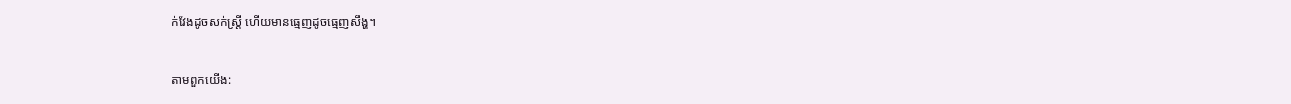ក់វែងដូចសក់ស្ដ្រី ហើយមានធ្មេញដូចធ្មេញសឹង្ហ។


តាមពួកយើង: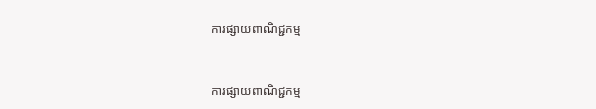ការផ្សាយពាណិជ្ជកម្ម


ការផ្សាយពាណិជ្ជកម្ម